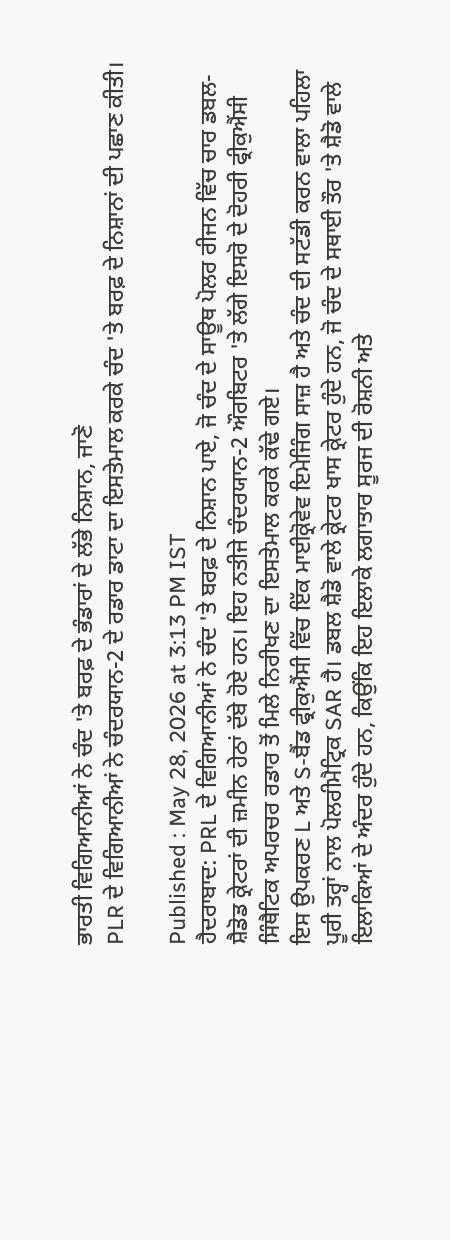ਭਾਰਤੀ ਵਿਗਿਆਨੀਆਂ ਨੇ ਚੰਦ 'ਤੇ ਬਰਫ਼ ਦੇ ਭੰਡਾਰਾਂ ਦੇ ਲੱਭੇ ਨਿਸ਼ਾਨ, ਜਾਣੋ
PLR ਦੇ ਵਿਗਿਆਨੀਆਂ ਨੇ ਚੰਦਰਯਾਨ-2 ਦੇ ਰਡਾਰ ਡਾਟਾ ਦਾ ਇਸਤੇਮਾਲ ਕਰਕੇ ਚੰਦ 'ਤੇ ਬਰਫ਼ ਦੇ ਨਿਸ਼ਾਨਾਂ ਦੀ ਪਛਾਣ ਕੀਤੀ।

Published : May 28, 2026 at 3:13 PM IST
ਹੈਦਰਾਬਾਦ: PRL ਦੇ ਵਿਗਿਆਨੀਆਂ ਨੇ ਚੰਦ 'ਤੇ ਬਰਫ਼ ਦੇ ਨਿਸ਼ਾਨ ਪਾਏ, ਜੋ ਚੰਦ ਦੇ ਸਾਊਥ ਪੋਲਰ ਰੀਜਨ ਵਿੱਚ ਚਾਰ ਡਬਲ-ਸ਼ੈਡੋਡ ਕ੍ਰੇਟਰਾਂ ਦੀ ਜ਼ਮੀਨ ਹੇਠਾਂ ਦੱਬੇ ਹੋਏ ਹਨ। ਇਹ ਨਤੀਜੇ ਚੰਦਰਯਾਨ-2 ਔਰਬਿਟਰ 'ਤੇ ਲੱਗੇ ਇਸਰੋ ਦੇ ਦੋਹਰੀ ਫ੍ਰੀਕੁਐਂਸੀ ਸਿੰਥੈਟਿਕ ਅਪਰਚਰ ਰਡਾਰ ਤੋਂ ਮਿਲੇ ਨਿਰੀਖਣ ਦਾ ਇਸਤੇਮਾਲ ਕਰਕੇ ਕੱਢੇ ਗਏ।
ਇਸ ਉਪਕਰਣ L ਅਤੇ S-ਬੈਂਡ ਫ੍ਰੀਕੁਐਂਸੀ ਵਿੱਚ ਇੱਕ ਮਾਈਕ੍ਰੋਵੇਵ ਇਮੇਜਿੰਗ ਸਾਜ਼ ਹੈ ਅਤੇ ਚੰਦ ਦੀ ਸਟੱਡੀ ਕਰਨ ਵਾਲਾ ਪਹਿਲਾ ਪੂਰੀ ਤਰ੍ਹਾਂ ਨਾਲ ਪੋਲਰੀਮੈਟ੍ਰਿਕ SAR ਹੈ। ਡਬਲ ਸ਼ੈਡੋ ਵਾਲੇ ਕ੍ਰੇਟਰ ਖਾਸ ਕ੍ਰੇਟਰ ਹੁੰਦੇ ਹਨ, ਜੋ ਚੰਦ ਦੇ ਸਥਾਈ ਤੌਰ 'ਤੇ ਸ਼ੈਡੋ ਵਾਲੇ ਇਲਾਕਿਆਂ ਦੇ ਅੰਦਰ ਹੁੰਦੇ ਹਨ, ਕਿਉਂਕਿ ਇਹ ਇਲਾਕੇ ਲਗਾਤਾਰ ਸੂਰਜ ਦੀ ਰੋਸ਼ਨੀ ਅਤੇ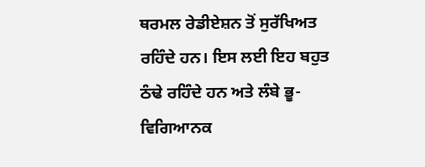ਥਰਮਲ ਰੇਡੀਏਸ਼ਨ ਤੋਂ ਸੁਰੱਖਿਅਤ ਰਹਿੰਦੇ ਹਨ। ਇਸ ਲਈ ਇਹ ਬਹੁਤ ਠੰਢੇ ਰਹਿੰਦੇ ਹਨ ਅਤੇ ਲੰਬੇ ਭੂ-ਵਿਗਿਆਨਕ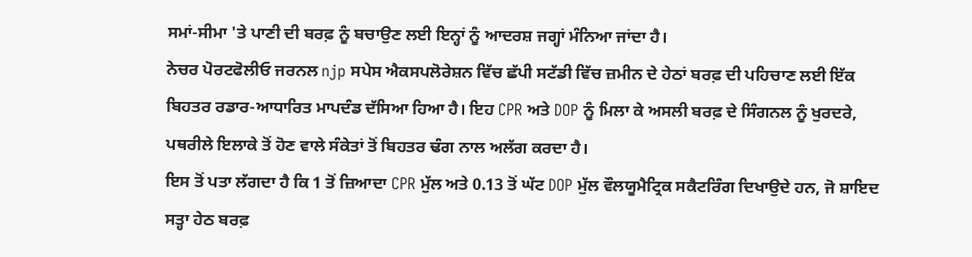ਸਮਾਂ-ਸੀਮਾ 'ਤੇ ਪਾਣੀ ਦੀ ਬਰਫ਼ ਨੂੰ ਬਚਾਉਣ ਲਈ ਇਨ੍ਹਾਂ ਨੂੰ ਆਦਰਸ਼ ਜਗ੍ਹਾਂ ਮੰਨਿਆ ਜਾਂਦਾ ਹੈ।
ਨੇਚਰ ਪੋਰਟਫੋਲੀਓ ਜਰਨਲ njp ਸਪੇਸ ਐਕਸਪਲੋਰੇਸ਼ਨ ਵਿੱਚ ਛੱਪੀ ਸਟੱਡੀ ਵਿੱਚ ਜ਼ਮੀਨ ਦੇ ਹੇਠਾਂ ਬਰਫ਼ ਦੀ ਪਹਿਚਾਣ ਲਈ ਇੱਕ ਬਿਹਤਰ ਰਡਾਰ-ਆਧਾਰਿਤ ਮਾਪਦੰਡ ਦੱਸਿਆ ਹਿਆ ਹੈ। ਇਹ CPR ਅਤੇ DOP ਨੂੰ ਮਿਲਾ ਕੇ ਅਸਲੀ ਬਰਫ਼ ਦੇ ਸਿੰਗਨਲ ਨੂੰ ਖੁਰਦਰੇ, ਪਥਰੀਲੇ ਇਲਾਕੇ ਤੋਂ ਹੋਣ ਵਾਲੇ ਸੰਕੇਤਾਂ ਤੋਂ ਬਿਹਤਰ ਢੰਗ ਨਾਲ ਅਲੱਗ ਕਰਦਾ ਹੈ।
ਇਸ ਤੋਂ ਪਤਾ ਲੱਗਦਾ ਹੈ ਕਿ 1 ਤੋਂ ਜ਼ਿਆਦਾ CPR ਮੁੱਲ ਅਤੇ 0.13 ਤੋਂ ਘੱਟ DOP ਮੁੱਲ ਵੌਲਯੂਮੈਟ੍ਰਿਕ ਸਕੈਟਰਿੰਗ ਦਿਖਾਉਦੇ ਹਨ, ਜੋ ਸ਼ਾਇਦ ਸਤ੍ਹਾ ਹੇਠ ਬਰਫ਼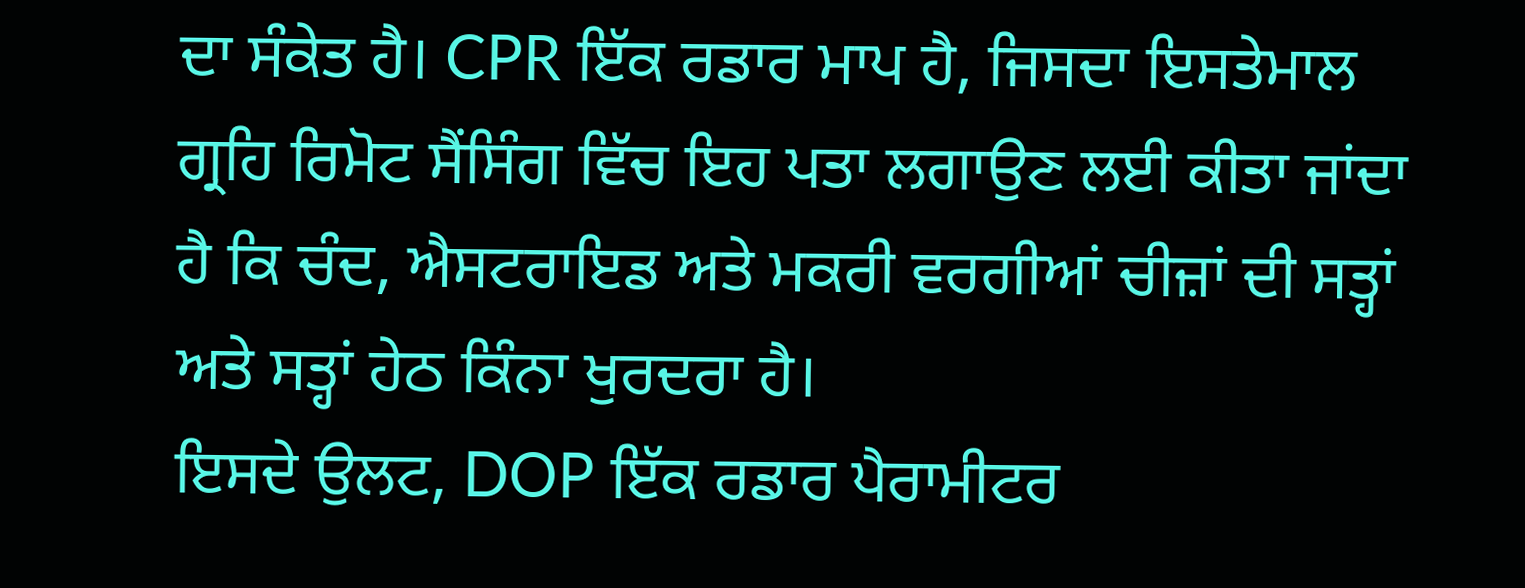ਦਾ ਸੰਕੇਤ ਹੈ। CPR ਇੱਕ ਰਡਾਰ ਮਾਪ ਹੈ, ਜਿਸਦਾ ਇਸਤੇਮਾਲ ਗ੍ਰਹਿ ਰਿਮੋਟ ਸੈਂਸਿੰਗ ਵਿੱਚ ਇਹ ਪਤਾ ਲਗਾਉਣ ਲਈ ਕੀਤਾ ਜਾਂਦਾ ਹੈ ਕਿ ਚੰਦ, ਐਸਟਰਾਇਡ ਅਤੇ ਮਕਰੀ ਵਰਗੀਆਂ ਚੀਜ਼ਾਂ ਦੀ ਸਤ੍ਹਾਂ ਅਤੇ ਸਤ੍ਹਾਂ ਹੇਠ ਕਿੰਨਾ ਖੁਰਦਰਾ ਹੈ।
ਇਸਦੇ ਉਲਟ, DOP ਇੱਕ ਰਡਾਰ ਪੈਰਾਮੀਟਰ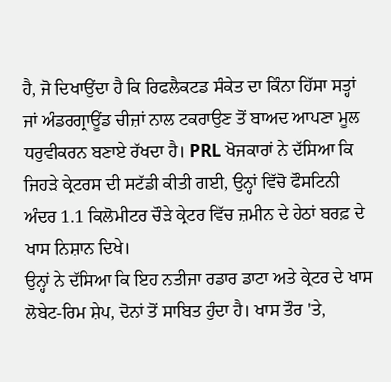ਹੈ, ਜੋ ਦਿਖਾਉਂਦਾ ਹੈ ਕਿ ਰਿਫਲੈਕਟਡ ਸੰਕੇਤ ਦਾ ਕਿੰਨਾ ਹਿੱਸਾ ਸਤ੍ਹਾਂ ਜਾਂ ਅੰਡਰਗ੍ਰਾਊਂਡ ਚੀਜ਼ਾਂ ਨਾਲ ਟਕਰਾਉਣ ਤੋਂ ਬਾਅਦ ਆਪਣਾ ਮੂਲ ਧਰੁਵੀਕਰਨ ਬਣਾਏ ਰੱਖਦਾ ਹੈ। PRL ਖੋਜਕਾਰਾਂ ਨੇ ਦੱਸਿਆ ਕਿ ਜਿਹੜੇ ਕ੍ਰੇਟਰਸ ਦੀ ਸਟੱਡੀ ਕੀਤੀ ਗਈ, ਉਨ੍ਹਾਂ ਵਿੱਚੋ ਫੌਸਟਿਨੀ ਅੰਦਰ 1.1 ਕਿਲੋਮੀਟਰ ਚੌੜੇ ਕ੍ਰੇਟਰ ਵਿੱਚ ਜ਼ਮੀਨ ਦੇ ਹੇਠਾਂ ਬਰਫ਼ ਦੇ ਖਾਸ ਨਿਸ਼ਾਨ ਦਿਖੇ।
ਉਨ੍ਹਾਂ ਨੇ ਦੱਸਿਆ ਕਿ ਇਹ ਨਤੀਜਾ ਰਡਾਰ ਡਾਟਾ ਅਤੇ ਕ੍ਰੇਟਰ ਦੇ ਖਾਸ ਲੋਬੇਟ-ਰਿਮ ਸ਼ੇਪ, ਦੋਨਾਂ ਤੋਂ ਸਾਬਿਤ ਹੁੰਦਾ ਹੈ। ਖਾਸ ਤੌਰ 'ਤੇ,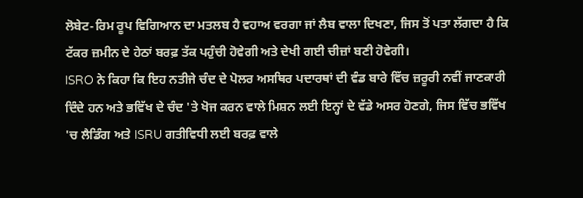ਲੋਬੇਟ-ਰਿਮ ਰੂਪ ਵਿਗਿਆਨ ਦਾ ਮਤਲਬ ਹੈ ਵਹਾਅ ਵਰਗਾ ਜਾਂ ਲੈਬ ਵਾਲਾ ਦਿਖਣਾ, ਜਿਸ ਤੋਂ ਪਤਾ ਲੱਗਦਾ ਹੈ ਕਿ ਟੱਕਰ ਜ਼ਮੀਨ ਦੇ ਹੇਠਾਂ ਬਰਫ਼ ਤੱਕ ਪਹੁੰਚੀ ਹੋਵੇਗੀ ਅਤੇ ਦੇਖੀ ਗਈ ਚੀਜ਼ਾਂ ਬਣੀ ਹੋਵੇਗੀ।
ISRO ਨੇ ਕਿਹਾ ਕਿ ਇਹ ਨਤੀਜੇ ਚੰਦ ਦੇ ਪੋਲਰ ਅਸਥਿਰ ਪਦਾਰਥਾਂ ਦੀ ਵੰਡ ਬਾਰੇ ਵਿੱਚ ਜ਼ਰੂਰੀ ਨਵੀਂ ਜਾਣਕਾਰੀ ਦਿੰਦੇ ਹਨ ਅਤੇ ਭਵਿੱਖ ਦੇ ਚੰਦ 'ਤੇ ਖੋਜ ਕਰਨ ਵਾਲੇ ਮਿਸ਼ਨ ਲਈ ਇਨ੍ਹਾਂ ਦੇ ਵੱਡੇ ਅਸਰ ਹੋਣਗੇ, ਜਿਸ ਵਿੱਚ ਭਵਿੱਖ 'ਚ ਲੈਡਿੰਗ ਅਤੇ ISRU ਗਤੀਵਿਧੀ ਲਈ ਬਰਫ਼ ਵਾਲੇ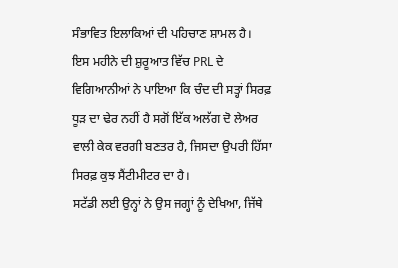ਸੰਭਾਵਿਤ ਇਲਾਕਿਆਂ ਦੀ ਪਹਿਚਾਣ ਸ਼ਾਮਲ ਹੈ।
ਇਸ ਮਹੀਨੇ ਦੀ ਸ਼ੁਰੂਆਤ ਵਿੱਚ PRL ਦੇ ਵਿਗਿਆਨੀਆਂ ਨੇ ਪਾਇਆ ਕਿ ਚੰਦ ਦੀ ਸਤ੍ਹਾਂ ਸਿਰਫ਼ ਧੂੜ ਦਾ ਢੇਰ ਨਹੀਂ ਹੈ ਸਗੋਂ ਇੱਕ ਅਲੱਗ ਦੋ ਲੇਅਰ ਵਾਲੀ ਕੇਕ ਵਰਗੀ ਬਣਤਰ ਹੈ, ਜਿਸਦਾ ਉਪਰੀ ਹਿੱਸਾ ਸਿਰਫ਼ ਕੁਝ ਸੈਂਟੀਮੀਟਰ ਦਾ ਹੈ।
ਸਟੱਡੀ ਲਈ ਉਨ੍ਹਾਂ ਨੇ ਉਸ ਜਗ੍ਹਾਂ ਨੂੰ ਦੇਖਿਆ, ਜਿੱਥੇ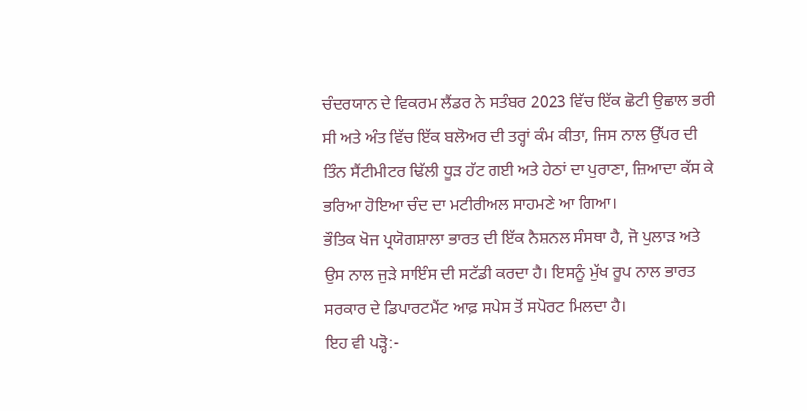ਚੰਦਰਯਾਨ ਦੇ ਵਿਕਰਮ ਲੈਂਡਰ ਨੇ ਸਤੰਬਰ 2023 ਵਿੱਚ ਇੱਕ ਛੋਟੀ ਉਛਾਲ ਭਰੀ ਸੀ ਅਤੇ ਅੰਤ ਵਿੱਚ ਇੱਕ ਬਲੋਅਰ ਦੀ ਤਰ੍ਹਾਂ ਕੰਮ ਕੀਤਾ, ਜਿਸ ਨਾਲ ਉੱਪਰ ਦੀ ਤਿੰਨ ਸੈਂਟੀਮੀਟਰ ਢਿੱਲੀ ਧੂੜ ਹੱਟ ਗਈ ਅਤੇ ਹੇਠਾਂ ਦਾ ਪੁਰਾਣਾ, ਜ਼ਿਆਦਾ ਕੱਸ ਕੇ ਭਰਿਆ ਹੋਇਆ ਚੰਦ ਦਾ ਮਟੀਰੀਅਲ ਸਾਹਮਣੇ ਆ ਗਿਆ।
ਭੌਤਿਕ ਖੋਜ ਪ੍ਰਯੋਗਸ਼ਾਲਾ ਭਾਰਤ ਦੀ ਇੱਕ ਨੈਸ਼ਨਲ ਸੰਸਥਾ ਹੈ, ਜੋ ਪੁਲਾੜ ਅਤੇ ਉਸ ਨਾਲ ਜੁੜੇ ਸਾਇੰਸ ਦੀ ਸਟੱਡੀ ਕਰਦਾ ਹੈ। ਇਸਨੂੰ ਮੁੱਖ ਰੂਪ ਨਾਲ ਭਾਰਤ ਸਰਕਾਰ ਦੇ ਡਿਪਾਰਟਮੈਂਟ ਆਫ਼ ਸਪੇਸ ਤੋਂ ਸਪੋਰਟ ਮਿਲਦਾ ਹੈ।
ਇਹ ਵੀ ਪੜ੍ਹੋ:-